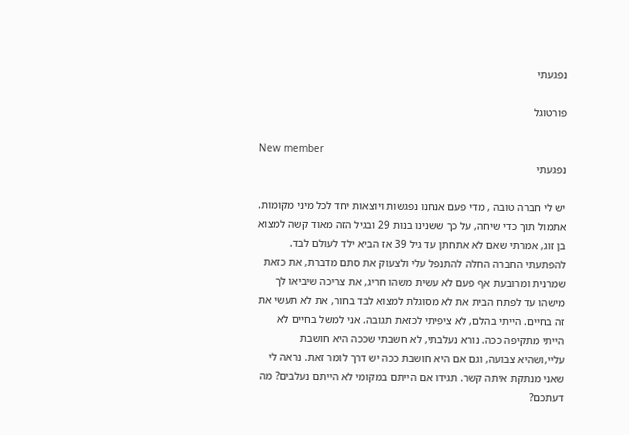נפגעתי

פורטוגל

New member
נפגעתי

יש לי חברה טובה , מדי פעם אנחנו נפגשות ויוצאות יחד לכל מיני מקומות. אתמול תוך כדי שיחה, על כך ששנינו בנות 29 ובגיל הזה מאוד קשה למצוא בן זוג, אמרתי שאם לא אתחתן עד גיל 39 אז הביא ילד לעולם לבד. להפתעתי החברה החלה להתנפל עלי ולצעוק את סתם מדברת, את כזאת שמרנית ומרובעת אף פעם לא עשית משהו חריג, את צריכה שיביאו לך מישהו עד לפתח הבית את לא מסוגלת למצוא לבד בחור, את לא תעשי את זה בחיים. הייתי בהלם, לא ציפיתי לכזאת תגובה. אני למשל בחיים לא הייתי מתקיפה ככה. נורא נעלבתי, לא חשבתי שככה היא חושבת עליי,ושהיא צבועה, וגם אם היא חושבת ככה יש דרך לומר זאת. נראה לי שאני מנתקת איתה קשר. תגידו אם הייתם במקומי לא הייתם נעלבים? מה דעתכם?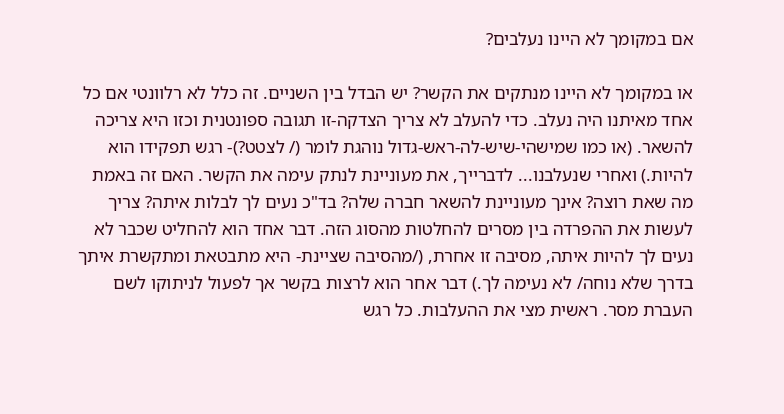אם במקומך לא היינו נעלבים?

או במקומך לא היינו מנתקים את הקשר? יש הבדל בין השניים. זה כלל לא רלוונטי אם כל אחד מאיתנו היה נעלב. כדי להעלב לא צריך הצדקה-זו תגובה ספונטנית וכזו היא צריכה להשאר. (או כמו שמישהי-שיש-לה-ראש-גדול נוהגת לומר (/ לצטט?)- רגש תפקידו הוא להיות.) ואחרי שנעלבנו... לדברייך, את מעוניינת לנתק עימה את הקשר. האם זה באמת מה שאת רוצה? אינך מעוניינת להשאר חברה שלה? בד"כ נעים לך לבלות איתה? צריך לעשות את ההפרדה בין מסרים להחלטות מהסוג הזה. דבר אחד הוא להחליט שכבר לא נעים לך להיות איתה, מסיבה זו אחרת, (/מהסיבה שציינת- היא מתבטאת ומתקשרת איתך בדרך שלא נוחה/ לא נעימה לך.) דבר אחר הוא לרצות בקשר אך לפעול לניתוקו לשם העברת מסר. ראשית מצי את ההעלבות. כל רגש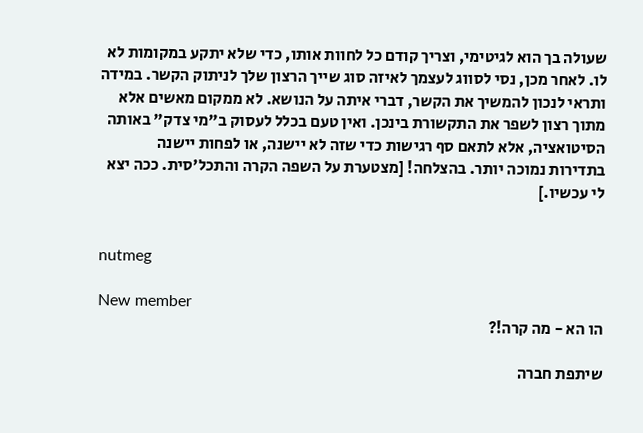שעולה בך הוא לגיטימי, וצריך קודם כל לחוות אותו, כדי שלא יתקע במקומות לא לו. לאחר מכן, נסי לסווג לעצמך לאיזה סוג שייך הרצון שלך לניתוק הקשר. במידה ותראי לנכון להמשיך את הקשר, דברי איתה על הנושא. לא ממקום מאשים אלא מתוך רצון לשפר את התקשורת בינכן. ואין טעם בכלל לעסוק ב"מי צדק" באותה הסיטואציה, אלא לתאם סף רגישות כדי שזה לא יישנה, או לפחות יישנה בתדירות נמוכה יותר. בהצלחה! [מצטערת על השפה הקרה והתכל'סית. ככה יצא לי עכשיו.]


nutmeg

New member
הו הא - מה קרה!?

שיתפת חברה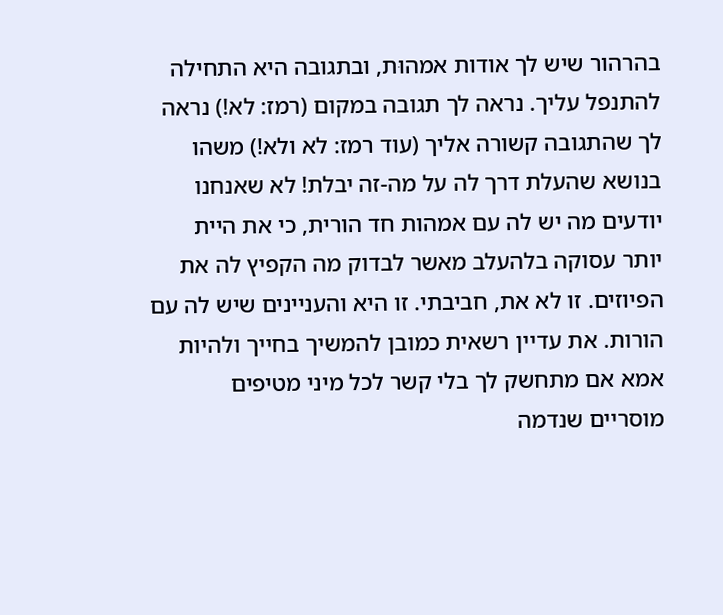בהרהור שיש לך אודות אמהוּת, ובתגובה היא התחילה להתנפל עליך. נראה לך תגובה במקום (רמז: לא!) נראה לך שהתגובה קשורה אליך (עוד רמז: לא ולא!) משהו בנושא שהעלת דרך לה על מה-זה יבלת! לא שאנחנו יודעים מה יש לה עם אמהות חד הורית, כי את היית יותר עסוקה בלהעלב מאשר לבדוק מה הקפיץ לה את הפיוזים. זו לא את, חביבתי. זו היא והעניינים שיש לה עם הורות. את עדיין רשאית כמובן להמשיך בחייך ולהיות אמא אם מתחשק לך בלי קשר לכל מיני מטיפים מוסריים שנדמה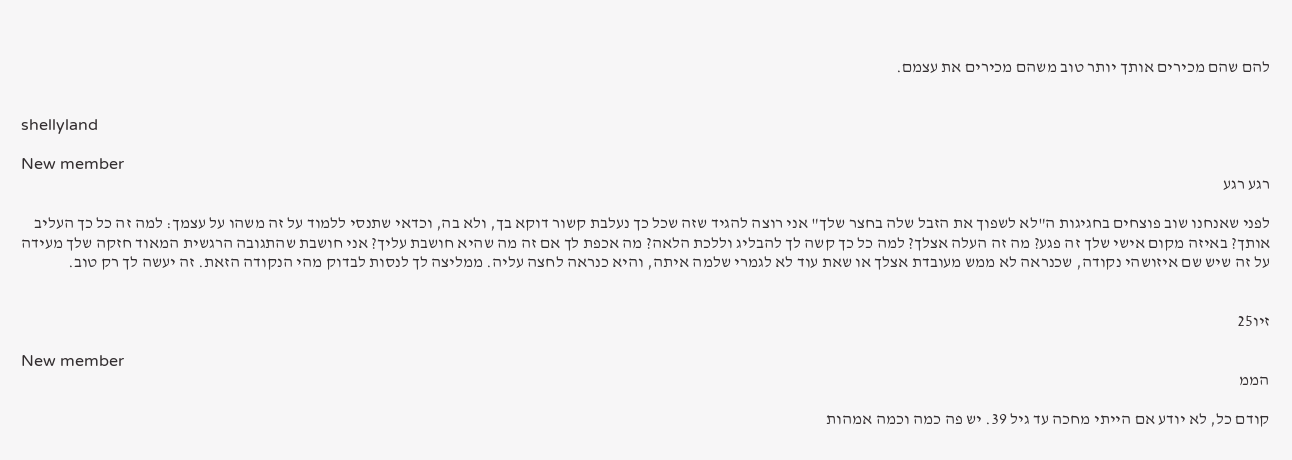להם שהם מכירים אותך יותר טוב משהם מכירים את עצמם.


shellyland

New member
רגע רגע

לפני שאנחנו שוב פוצחים בחגיגות ה"לא לשפוך את הזבל שלה בחצר שלך" אני רוצה להגיד שזה שכל כך נעלבת קשור דוקא בך, ולא בה, וכדאי שתנסי ללמוד על זה משהו על עצמך: למה זה כל כך העליב אותך? באיזה מקום אישי שלך זה פגע? מה זה העלה אצלך? למה כל כך קשה לך להבליג וללכת הלאה? מה אכפת לך אם זה מה שהיא חושבת עליך? אני חושבת שהתגובה הרגשית המאוד חזקה שלך מעידה על זה שיש שם איזושהי נקודה, שכנראה לא ממש מעובדת אצלך או שאת עוד לא לגמרי שלמה איתה, והיא כנראה לחצה עליה. ממליצה לך לנסות לבדוק מהי הנקודה הזאת. זה יעשה לך רק טוב.


זיו25

New member
הממ

קודם כל, לא יודע אם הייתי מחכה עד גיל 39. יש פה כמה וכמה אמהות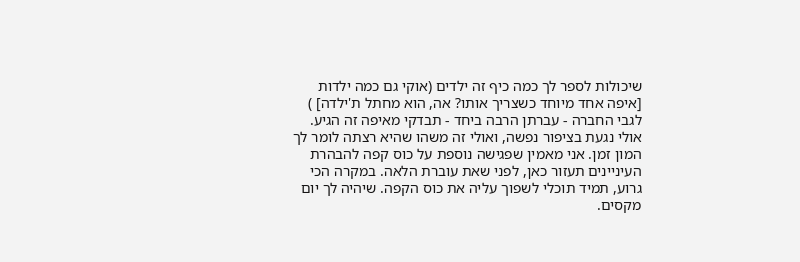שיכולות לספר לך כמה כיף זה ילדים (אוקי גם כמה ילדות [איפה אחד מיוחד כשצריך אותו? אה, הוא מחתל ת'ילדה] ) לגבי החברה - עברתן הרבה ביחד - תבדקי מאיפה זה הגיע. אולי נגעת בציפור נפשה, ואולי זה משהו שהיא רצתה לומר לך המון זמן. אני מאמין שפגישה נוספת על כוס קפה להבהרת העיניינים תעזור כאן, לפני שאת עוברת הלאה. במקרה הכי גרוע, תמיד תוכלי לשפוך עליה את כוס הקפה. שיהיה לך יום מקסים.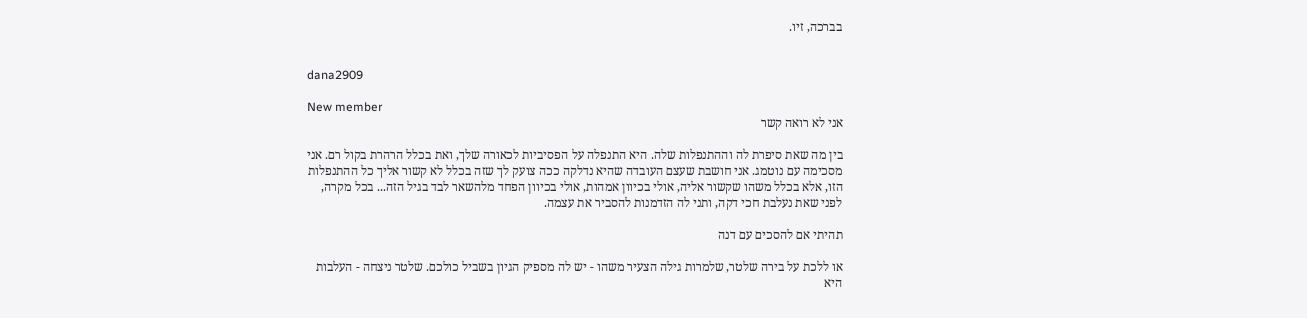בברכה, זיו.


dana2909

New member
אני לא רואה קשר

בין מה שאת סיפרת לה וההתנפלות שלה. היא התנפלה על הפסיביות לכאורה שלך, ואת בכלל הרהרת בקול רם. אני מסכימה עם נוטמג. אני חושבת שעצם העובדה שהיא נדלקה ככה צועק לך שזה בכלל לא קשור אליך כל ההתנפלות הזו, אלא בכלל משהו שקשור אליה, אולי בכיוון אמהות, אולי בכיוון הפחד מלהשאר לבד בגיל הזה... בכל מקרה, לפני שאת נעלבת חכי דקה, ותני לה הזדמנות להסביר את עצמה.

תהיתי אם להסכים עם דנה

או ללכת על בירה שלטר, שלמרות גילה הצעיר משהו - יש לה מספיק הגיון בשביל כולכם. שלטר ניצחה - העלבות היא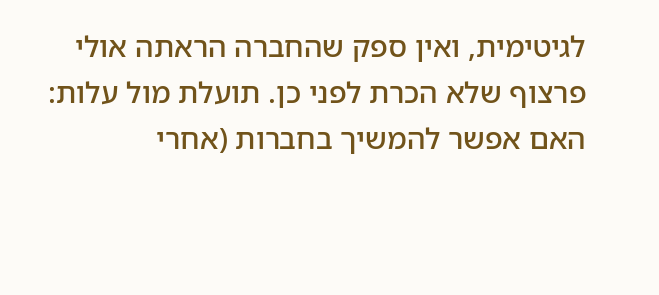לגיטימית, ואין ספק שהחברה הראתה אולי פרצוף שלא הכרת לפני כן. תועלת מול עלות: האם אפשר להמשיך בחברות (אחרי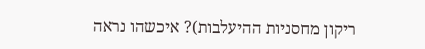ריקון מחסניות ההיעלבות)? איכשהו נראה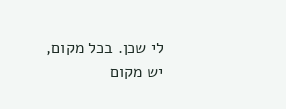לי שכן. בכל מקום, יש מקום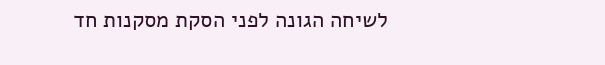לשיחה הגונה לפני הסקת מסקנות חד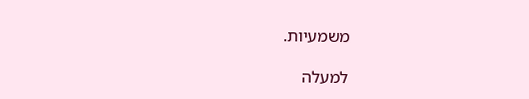משמעיות.

למעלה